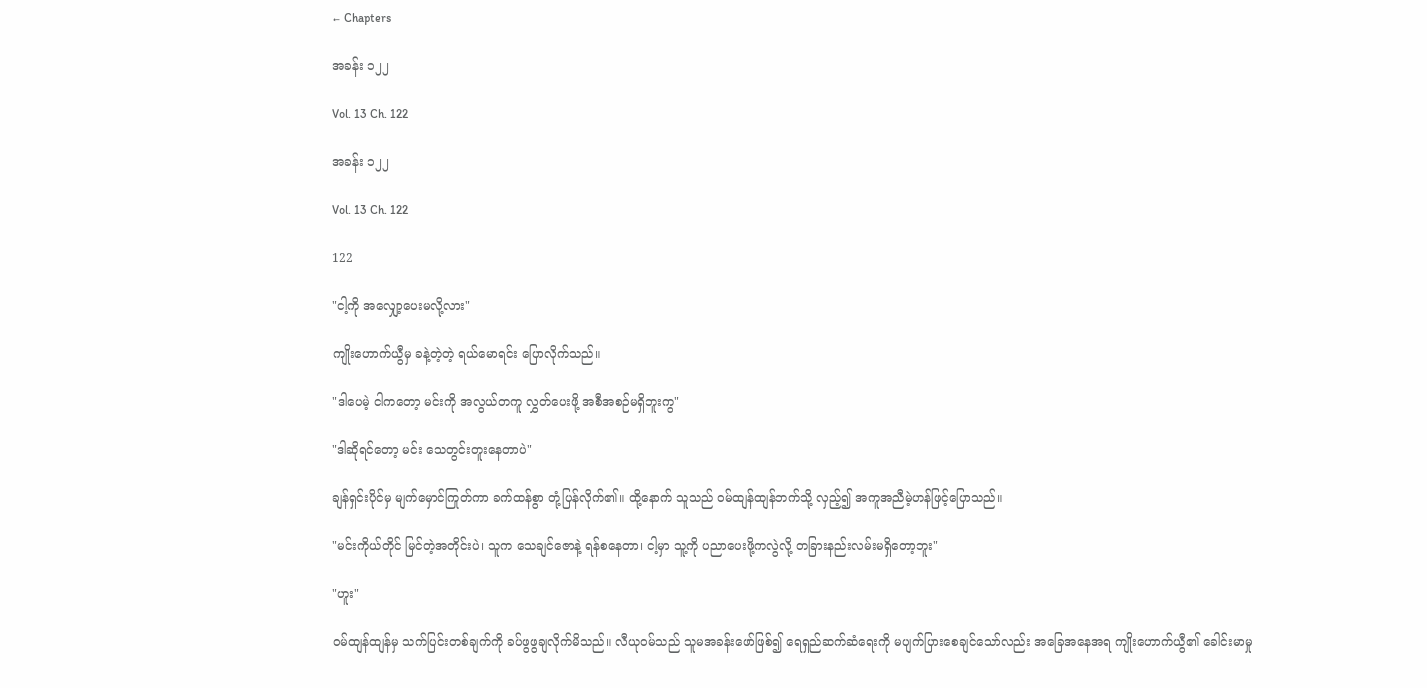← Chapters

အခန်း ၁၂၂

Vol. 13 Ch. 122

အခန်း ၁၂၂

Vol. 13 Ch. 122

122

"ငါ့ကို အလျှော့ပေးမလို့လား"

ကျိုးဟောက်ယွီမှ ခနဲ့တဲ့တဲ့ ရယ်မောရင်း ပြောလိုက်သည်။

"ဒါပေမဲ့ ငါကတော့ မင်းကို အလွယ်တကူ လွှတ်ပေးဖို့ အစီအစဉ်မရှိဘူးကွ"

"ဒါဆိုရင်တော့ မင်း သေတွင်းတူးနေတာပဲ"

ချန်ရှင်းပိုင်မှ မျက်မှောင်ကြုတ်ကာ ခက်ထန်စွာ တုံ့ပြန်လိုက်၏။ ထို့နောက် သူသည် ဝမ်ထျန်ထျန်ဘက်သို့ လှည့်၍ အကူအညီမဲ့ဟန်ဖြင့်ပြောသည်။

"မင်းကိုယ်တိုင် မြင်တဲ့အတိုင်းပဲ၊ သူက သေချင်ဇောနဲ့ ရန်စနေတာ၊ ငါ့မှာ သူ့ကို ပညာပေးဖို့ကလွဲလို့ တခြားနည်းလမ်းမရှိတော့ဘူး"

"ဟူး"

ဝမ်ထျန်ထျန်မှ သက်ပြင်းတစ်ချက်ကို ခပ်ဖွဖွချလိုက်မိသည်။ လီယုဝမ်သည် သူမအခန်းဖော်ဖြစ်၍ ရေရှည်ဆက်ဆံရေးကို မပျက်ပြားစေချင်သော်လည်း အခြေအနေအရ ကျိုးဟောက်ယွီ၏ ခေါင်းမာမှု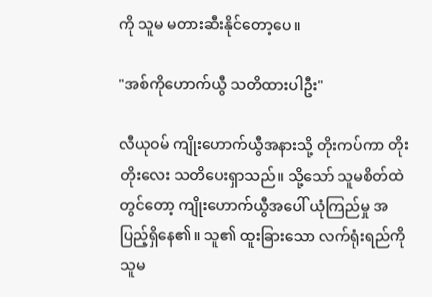ကို သူမ မတားဆီးနိုင်တော့ပေ။

"အစ်ကိုဟောက်ယွီ သတိထားပါဦး"

လီယုဝမ် ကျိုးဟောက်ယွီအနားသို့ တိုးကပ်ကာ တိုးတိုးလေး သတိပေးရှာသည်။ သို့သော် သူမစိတ်ထဲတွင်တော့ ကျိုးဟောက်ယွီအပေါ် ယုံကြည်မှု အပြည့်ရှိနေ၏။ သူ၏ ထူးခြားသော လက်ရုံးရည်ကို သူမ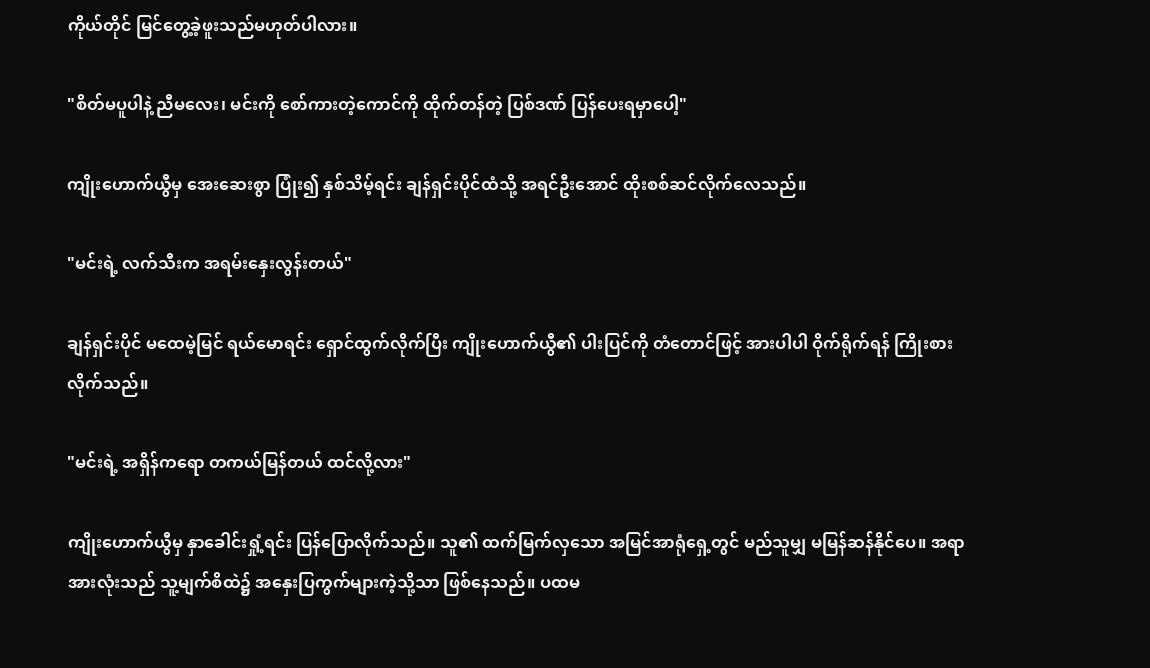ကိုယ်တိုင် မြင်တွေ့ခဲ့ဖူးသည်မဟုတ်ပါလား။

"စိတ်မပူပါနဲ့ ညီမလေး၊ မင်းကို စော်ကားတဲ့ကောင်ကို ထိုက်တန်တဲ့ ပြစ်ဒဏ် ပြန်ပေးရမှာပေါ့"

ကျိုးဟောက်ယွီမှ အေးဆေးစွာ ပြုံး၍ နှစ်သိမ့်ရင်း ချန်ရှင်းပိုင်ထံသို့ အရင်ဦးအောင် ထိုးစစ်ဆင်လိုက်လေသည်။

"မင်းရဲ့ လက်သီးက အရမ်းနှေးလွန်းတယ်"

ချန်ရှင်းပိုင် မထေမဲ့မြင် ရယ်မောရင်း ရှောင်ထွက်လိုက်ပြီး ကျိုးဟောက်ယွီ၏ ပါးပြင်ကို တံတောင်ဖြင့် အားပါပါ ဝိုက်ရိုက်ရန် ကြိုးစားလိုက်သည်။

"မင်းရဲ့ အရှိန်ကရော တကယ်မြန်တယ် ထင်လို့လား"

ကျိုးဟောက်ယွီမှ နှာခေါင်းရှုံ့ရင်း ပြန်ပြောလိုက်သည်။ သူ၏ ထက်မြက်လှသော အမြင်အာရုံရှေ့တွင် မည်သူမျှ မမြန်ဆန်နိုင်ပေ။ အရာအားလုံးသည် သူ့မျက်စိထဲ၌ အနှေးပြကွက်များကဲ့သို့သာ ဖြစ်နေသည်။ ပထမ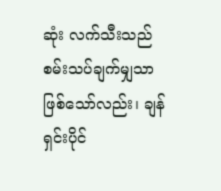ဆုံး လက်သီးသည် စမ်းသပ်ချက်မျှသာ ဖြစ်သော်လည်း၊ ချန်ရှင်းပိုင်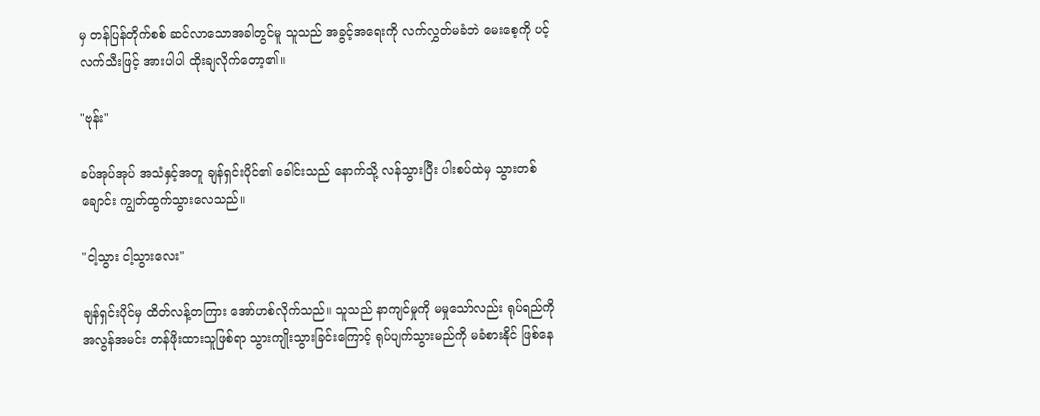မှ တန်ပြန်တိုက်စစ် ဆင်လာသောအခါတွင်မူ သူသည် အခွင့်အရေးကို လက်လွှတ်မခံဘဲ မေးစေ့ကို ပင့်လက်သီးဖြင့် အားပါပါ ထိုးချလိုက်တော့၏။

"ဗုန်း"

ခပ်အုပ်အုပ် အသံနှင့်အတူ ချန်ရှင်းပိုင်၏ ခေါင်းသည် နောက်သို့ လန်သွားပြီး ပါးစပ်ထဲမှ သွားတစ်ချောင်း ကျွတ်ထွက်သွားလေသည်။

"ငါ့သွား ငါ့သွားလေး"

ချန်ရှင်းပိုင်မှ ထိတ်လန့်တကြား အော်ဟစ်လိုက်သည်။ သူသည် နာကျင်မှုကို မမှုသော်လည်း ရုပ်ရည်ကို အလွန်အမင်း တန်ဖိုးထားသူဖြစ်ရာ သွားကျိုးသွားခြင်းကြောင့် ရုပ်ပျက်သွားမည်ကို မခံစားနိုင် ဖြစ်နေ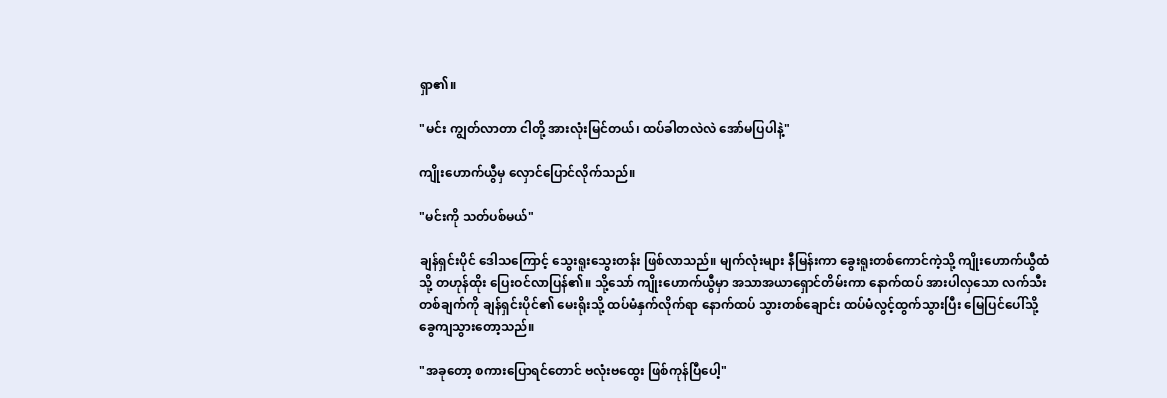ရှာ၏။

"မင်း ကျွတ်လာတာ ငါတို့ အားလုံးမြင်တယ်၊ ထပ်ခါတလဲလဲ အော်မပြပါနဲ့"

ကျိုးဟောက်ယွီမှ လှောင်ပြောင်လိုက်သည်။

"မင်းကို သတ်ပစ်မယ်"

ချန်ရှင်းပိုင် ဒေါသကြောင့် သွေးရူးသွေးတန်း ဖြစ်လာသည်။ မျက်လုံးများ နီမြန်းကာ ခွေးရူးတစ်ကောင်ကဲ့သို့ ကျိုးဟောက်ယွီထံသို့ တဟုန်ထိုး ပြေးဝင်လာပြန်၏။ သို့သော် ကျိုးဟောက်ယွီမှာ အသာအယာရှောင်တိမ်းကာ နောက်ထပ် အားပါလှသော လက်သီးတစ်ချက်ကို ချန်ရှင်းပိုင်၏ မေးရိုးသို့ ထပ်မံနှက်လိုက်ရာ နောက်ထပ် သွားတစ်ချောင်း ထပ်မံလွင့်ထွက်သွားပြီး မြေပြင်ပေါ်သို့ ခွေကျသွားတော့သည်။

"အခုတော့ စကားပြောရင်တောင် ဗလုံးဗထွေး ဖြစ်ကုန်ပြီပေါ့"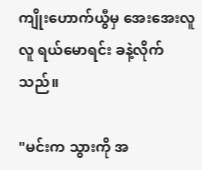ကျိုးဟောက်ယွီမှ အေးအေးလူလူ ရယ်မောရင်း ခနဲ့လိုက်သည်။

"မင်းက သွားကို အ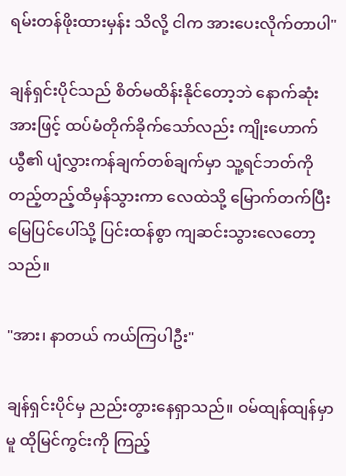ရမ်းတန်ဖိုးထားမှန်း သိလို့ ငါက အားပေးလိုက်တာပါ"

ချန်ရှင်းပိုင်သည် စိတ်မထိန်းနိုင်တော့ဘဲ နောက်ဆုံးအားဖြင့် ထပ်မံတိုက်ခိုက်သော်လည်း ကျိုးဟောက်ယွီ၏ ပျံလွှားကန်ချက်တစ်ချက်မှာ သူ့ရင်ဘတ်ကို တည့်တည့်ထိမှန်သွားကာ လေထဲသို့ မြောက်တက်ပြီး မြေပြင်ပေါ်သို့ ပြင်းထန်စွာ ကျဆင်းသွားလေတော့သည်။

"အား၊ နာတယ် ကယ်ကြပါဦး"

ချန်ရှင်းပိုင်မှ ညည်းတွားနေရှာသည်။ ဝမ်ထျန်ထျန်မှာမူ ထိုမြင်ကွင်းကို ကြည့်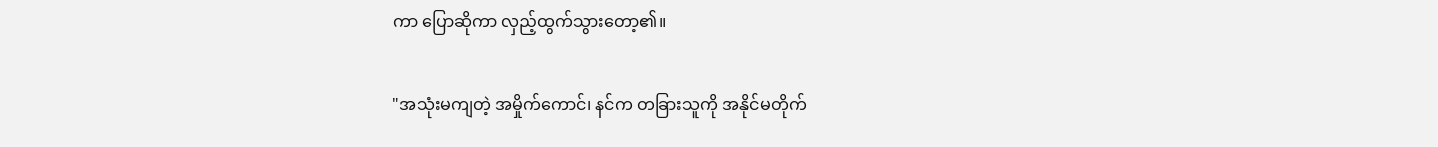ကာ ပြောဆိုကာ လှည့်ထွက်သွားတော့၏။

"အသုံးမကျတဲ့ အမှိုက်ကောင်၊ နင်က တခြားသူကို အနိုင်မတိုက်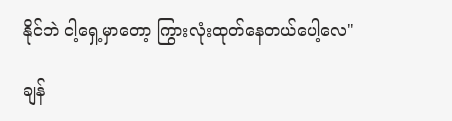နိုင်ဘဲ ငါ့ရှေ့မှာတော့ ကြွားလုံးထုတ်နေတယ်ပေါ့လေ"

ချန်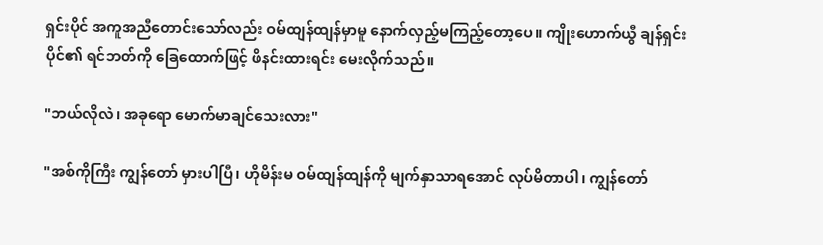ရှင်းပိုင် အကူအညီတောင်းသော်လည်း ဝမ်ထျန်ထျန်မှာမူ နောက်လှည့်မကြည့်တော့ပေ။ ကျိုးဟောက်ယွီ ချန်ရှင်းပိုင်၏ ရင်ဘတ်ကို ခြေထောက်ဖြင့် ဖိနင်းထားရင်း မေးလိုက်သည်။

"ဘယ်လိုလဲ၊ အခုရော မောက်မာချင်သေးလား"

"အစ်ကိုကြီး ကျွန်တော် မှားပါပြီ၊ ဟိုမိန်းမ ဝမ်ထျန်ထျန်ကို မျက်နှာသာရအောင် လုပ်မိတာပါ၊ ကျွန်တော်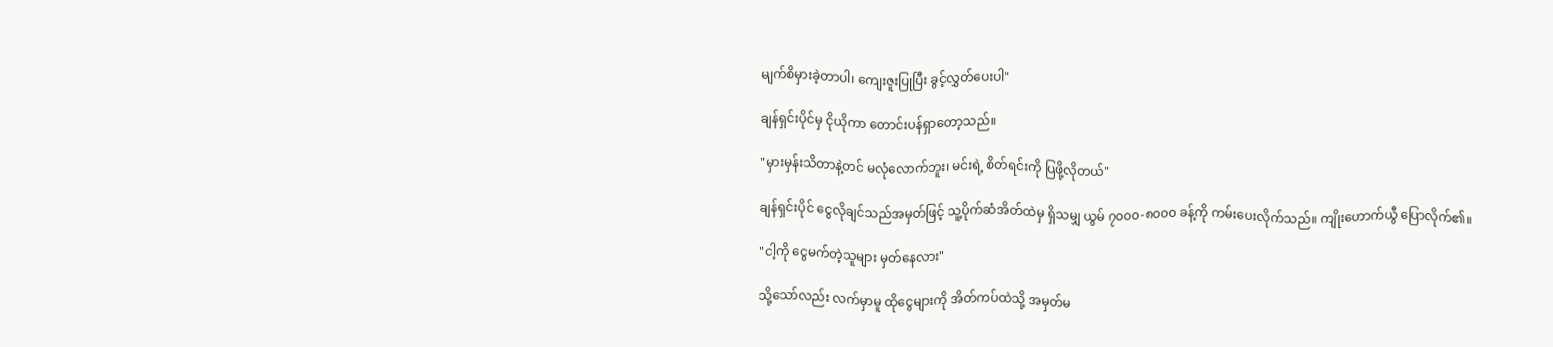မျက်စိမှားခဲ့တာပါ၊ ကျေးဇူးပြုပြီး ခွင့်လွှတ်ပေးပါ"

ချန်ရှင်းပိုင်မှ ငိုယိုကာ တောင်းပန်ရှာတော့သည်။

"မှားမှန်းသိတာနဲ့တင် မလုံလောက်ဘူး၊ မင်းရဲ့ စိတ်ရင်းကို ပြဖို့လိုတယ်"

ချန်ရှင်းပိုင် ငွေလိုချင်သည်အမှတ်ဖြင့် သူ့ပိုက်ဆံအိတ်ထဲမှ ရှိသမျှ ယွမ် ၇၀၀၀-၈၀၀၀ ခန့်ကို ကမ်းပေးလိုက်သည်။ ကျိုးဟောက်ယွီ ပြောလိုက်၏။

"ငါ့ကို ငွေမက်တဲ့သူများ မှတ်နေလား"

သို့သော်လည်း လက်မှာမူ ထိုငွေများကို အိတ်ကပ်ထဲသို့ အမှတ်မ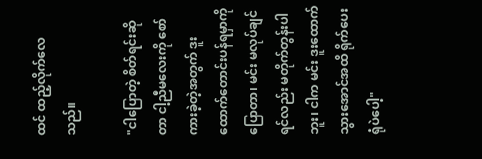ထင် ထည့်လိုက်လေသည်။

"ငါပြောတဲ့ စိတ်ရင်းဆိုတာ ငါ့ညီမလေးကို စော်ကားခဲ့တဲ့အတွက် ဒူးထောက်တောင်းပန်ရမှာကို ပြောတာ၊ မင်း မလုပ်ချင်ရင်လည်း မတိုက်တွန်းပါဘူး၊ ငါက မင်း ဒူးထောက်သွားအောင်အထိ ရိုက်ပေးရုံပဲပေါ့"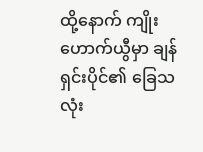ထို့နောက် ကျိုးဟောက်ယွီမှာ ချန်ရှင်းပိုင်၏ ခြေသလုံး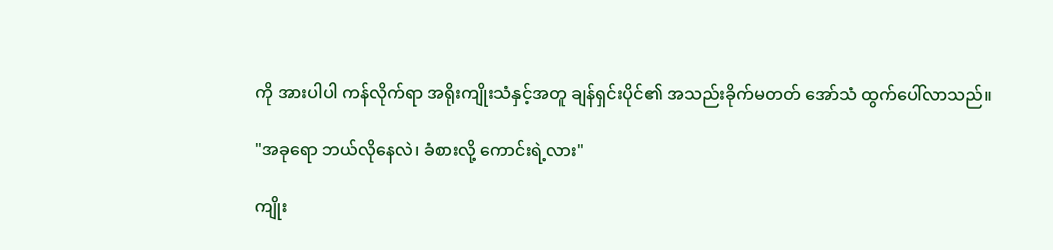ကို အားပါပါ ကန်လိုက်ရာ အရိုးကျိုးသံနှင့်အတူ ချန်ရှင်းပိုင်၏ အသည်းခိုက်မတတ် အော်သံ ထွက်ပေါ်လာသည်။

"အခုရော ဘယ်လိုနေလဲ၊ ခံစားလို့ ကောင်းရဲ့လား"

ကျိုး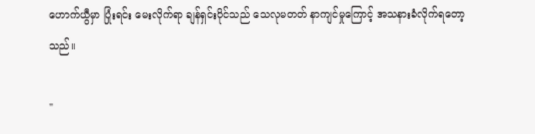ဟောက်ယွီမှာ ပြုံးရင်း မေးလိုက်ရာ ချန်ရှင်းပိုင်သည် သေလုမတတ် နာကျင်မှုကြောင့် အသနားခံလိုက်ရတော့သည်။

"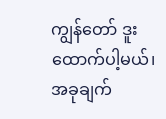ကျွန်တော် ဒူးထောက်ပါ့မယ်၊ အခုချက်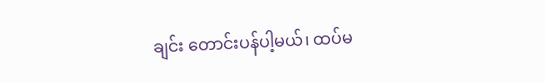ချင်း တောင်းပန်ပါ့မယ်၊ ထပ်မ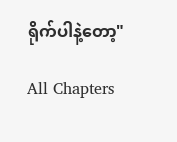ရိုက်ပါနဲ့တော့"

All Chapters